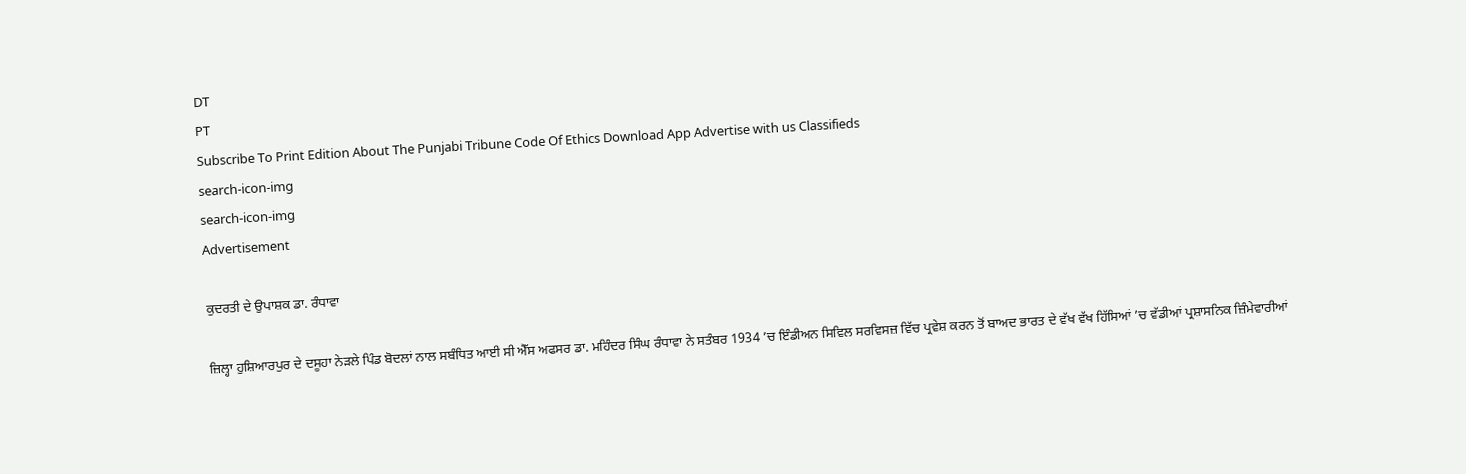DT
PT
Subscribe To Print Edition About The Punjabi Tribune Code Of Ethics Download App Advertise with us Classifieds
search-icon-img
search-icon-img
Advertisement

ਕੁਦਰਤੀ ਦੇ ਉਪਾਸ਼ਕ ਡਾ. ਰੰਧਾਵਾ

ਜ਼ਿਲ੍ਹਾ ਹੁਸ਼ਿਆਰਪੁਰ ਦੇ ਦਸੂਹਾ ਨੇੜਲੇ ਪਿੰਡ ਬੋਦਲਾਂ ਨਾਲ ਸਬੰਧਿਤ ਆਈ ਸੀ ਐੱਸ ਅਫਸਰ ਡਾ. ਮਹਿੰਦਰ ਸਿੰਘ ਰੰਧਾਵਾ ਨੇ ਸਤੰਬਰ 1934 ’ਚ ਇੰਡੀਅਨ ਸਿਵਿਲ ਸਰਵਿਸਜ਼ ਵਿੱਚ ਪ੍ਰਵੇਸ਼ ਕਰਨ ਤੋਂ ਬਾਅਦ ਭਾਰਤ ਦੇ ਵੱਖ ਵੱਖ ਹਿੱਸਿਆਂ ’ਚ ਵੱਡੀਆਂ ਪ੍ਰਸ਼ਾਸਨਿਕ ਜ਼ਿੰਮੇਵਾਰੀਆਂ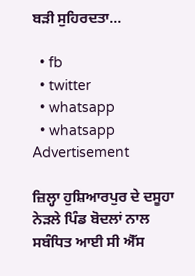ਬੜੀ ਸੁਹਿਰਦਤਾ...

  • fb
  • twitter
  • whatsapp
  • whatsapp
Advertisement

ਜ਼ਿਲ੍ਹਾ ਹੁਸ਼ਿਆਰਪੁਰ ਦੇ ਦਸੂਹਾ ਨੇੜਲੇ ਪਿੰਡ ਬੋਦਲਾਂ ਨਾਲ ਸਬੰਧਿਤ ਆਈ ਸੀ ਐੱਸ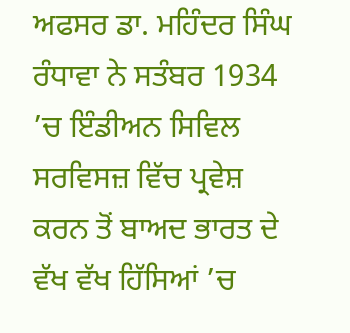ਅਫਸਰ ਡਾ. ਮਹਿੰਦਰ ਸਿੰਘ ਰੰਧਾਵਾ ਨੇ ਸਤੰਬਰ 1934 ’ਚ ਇੰਡੀਅਨ ਸਿਵਿਲ ਸਰਵਿਸਜ਼ ਵਿੱਚ ਪ੍ਰਵੇਸ਼ ਕਰਨ ਤੋਂ ਬਾਅਦ ਭਾਰਤ ਦੇ ਵੱਖ ਵੱਖ ਹਿੱਸਿਆਂ ’ਚ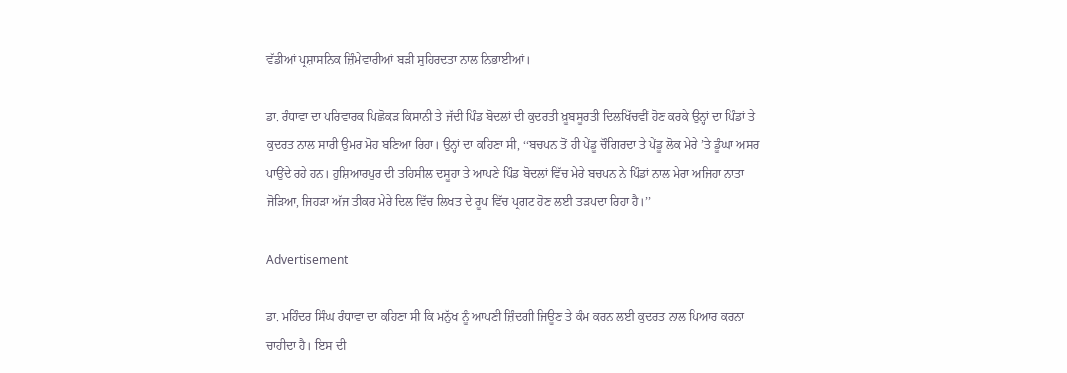ਵੱਡੀਆਂ ਪ੍ਰਸ਼ਾਸਨਿਕ ਜ਼ਿੰਮੇਵਾਰੀਆਂ ਬੜੀ ਸੁਹਿਰਦਤਾ ਨਾਲ ਨਿਭਾਈਆਂ।

ਡਾ. ਰੰਧਾਵਾ ਦਾ ਪਰਿਵਾਰਕ ਪਿਛੋਕੜ ਕਿਸਾਨੀ ਤੇ ਜੱਦੀ ਪਿੰਡ ਬੋਦਲਾਂ ਦੀ ਕੁਦਰਤੀ ਖ਼ੂਬਸੂਰਤੀ ਦਿਲਖਿੱਚਵੀਂ ਹੋਣ ਕਰਕੇ ਉਨ੍ਹਾਂ ਦਾ ਪਿੰਡਾਂ ਤੇ ਕੁਦਰਤ ਨਾਲ ਸਾਰੀ ਉਮਰ ਮੋਹ ਬਣਿਆ ਰਿਹਾ। ਉਨ੍ਹਾਂ ਦਾ ਕਹਿਣਾ ਸੀ, ‘‘ਬਚਪਨ ਤੋਂ ਹੀ ਪੇਂਡੂ ਚੌਗਿਰਦਾ ਤੇ ਪੇਂਡੂ ਲੋਕ ਮੇਰੇ ’ਤੇ ਡੂੰਘਾ ਅਸਰ ਪਾਉਂਦੇ ਰਹੇ ਹਨ। ਹੁਸ਼ਿਆਰਪੁਰ ਦੀ ਤਹਿਸੀਲ ਦਸੂਹਾ ਤੇ ਆਪਣੇ ਪਿੰਡ ਬੋਦਲਾਂ ਵਿੱਚ ਮੇਰੇ ਬਚਪਨ ਨੇ ਪਿੰਡਾਂ ਨਾਲ ਮੇਰਾ ਅਜਿਹਾ ਨਾਤਾ ਜੋੜਿਆ, ਜਿਹੜਾ ਅੱਜ ਤੀਕਰ ਮੇਰੇ ਦਿਲ ਵਿੱਚ ਲਿਖਤ ਦੇ ਰੂਪ ਵਿੱਚ ਪ੍ਰਗਟ ਹੋਣ ਲਈ ਤੜਪਦਾ ਰਿਹਾ ਹੈ।’’

Advertisement

ਡਾ. ਮਹਿੰਦਰ ਸਿੰਘ ਰੰਧਾਵਾ ਦਾ ਕਹਿਣਾ ਸੀ ਕਿ ਮਨੁੱਖ ਨੂੰ ਆਪਣੀ ਜ਼ਿੰਦਗੀ ਜਿਊਣ ਤੇ ਕੰਮ ਕਰਨ ਲਈ ਕੁਦਰਤ ਨਾਲ ਪਿਆਰ ਕਰਨਾ ਚਾਹੀਦਾ ਹੈ। ਇਸ ਦੀ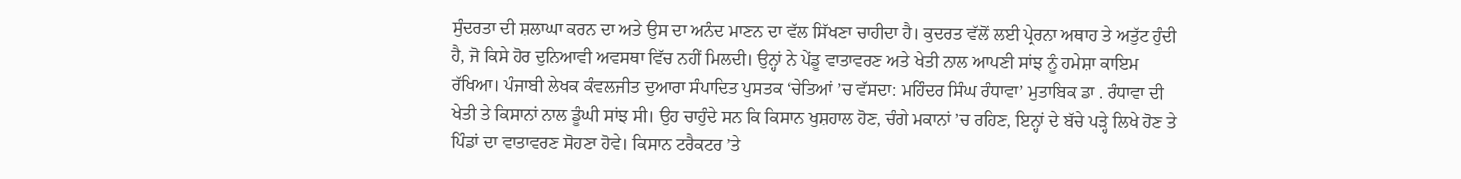ਸੁੰਦਰਤਾ ਦੀ ਸ਼ਲਾਘਾ ਕਰਨ ਦਾ ਅਤੇ ਉਸ ਦਾ ਅਨੰਦ ਮਾਣਨ ਦਾ ਵੱਲ ਸਿੱਖਣਾ ਚਾਹੀਦਾ ਹੈ। ਕੁਦਰਤ ਵੱਲੋਂ ਲਈ ਪ੍ਰੇਰਨਾ ਅਥਾਹ ਤੇ ਅਤੁੱਟ ਹੁੰਦੀ ਹੈ, ਜੋ ਕਿਸੇ ਹੋਰ ਦੁਨਿਆਵੀ ਅਵਸਥਾ ਵਿੱਚ ਨਹੀਂ ਮਿਲਦੀ। ਉਨ੍ਹਾਂ ਨੇ ਪੇਂਡੂ ਵਾਤਾਵਰਣ ਅਤੇ ਖੇਤੀ ਨਾਲ ਆਪਣੀ ਸਾਂਝ ਨੂੰ ਹਮੇਸ਼ਾ ਕਾਇਮ ਰੱਖਿਆ। ਪੰਜਾਬੀ ਲੇਖਕ ਕੰਵਲਜੀਤ ਦੁਆਰਾ ਸੰਪਾਦਿਤ ਪੁਸਤਕ ‘ਚੇਤਿਆਂ ’ਚ ਵੱਸਦਾ: ਮਹਿੰਦਰ ਸਿੰਘ ਰੰਧਾਵਾ’ ਮੁਤਾਬਿਕ ਡਾ . ਰੰਧਾਵਾ ਦੀ ਖੇਤੀ ਤੇ ਕਿਸਾਨਾਂ ਨਾਲ ਡੂੰਘੀ ਸਾਂਝ ਸੀ। ਉਹ ਚਾਹੁੰਦੇ ਸਨ ਕਿ ਕਿਸਾਨ ਖੁਸ਼ਹਾਲ ਹੋਣ, ਚੰਗੇ ਮਕਾਨਾਂ ’ਚ ਰਹਿਣ, ਇਨ੍ਹਾਂ ਦੇ ਬੱਚੇ ਪੜ੍ਹੇ ਲਿਖੇ ਹੋਣ ਤੇ ਪਿੰਡਾਂ ਦਾ ਵਾਤਾਵਰਣ ਸੋਹਣਾ ਹੋਵੇ। ਕਿਸਾਨ ਟਰੈਕਟਰ ’ਤੇ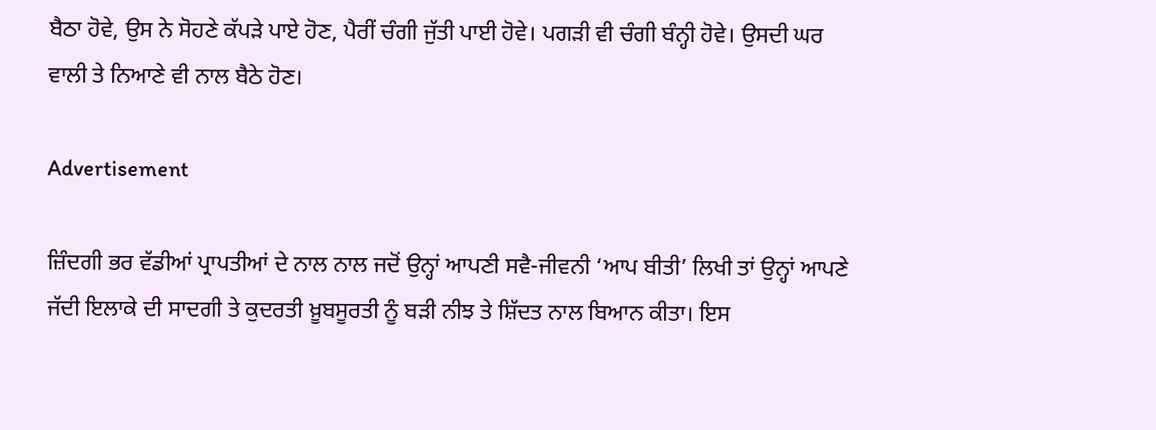ਬੈਠਾ ਹੋਵੇ, ਉਸ ਨੇ ਸੋਹਣੇ ਕੱਪੜੇ ਪਾਏ ਹੋਣ, ਪੈਰੀਂ ਚੰਗੀ ਜੁੱਤੀ ਪਾਈ ਹੋਵੇ। ਪਗੜੀ ਵੀ ਚੰਗੀ ਬੰਨ੍ਹੀ ਹੋਵੇ। ਉਸਦੀ ਘਰ ਵਾਲੀ ਤੇ ਨਿਆਣੇ ਵੀ ਨਾਲ ਬੈਠੇ ਹੋਣ।

Advertisement

ਜ਼ਿੰਦਗੀ ਭਰ ਵੱਡੀਆਂ ਪ੍ਰਾਪਤੀਆਂ ਦੇ ਨਾਲ ਨਾਲ ਜਦੋਂ ਉਨ੍ਹਾਂ ਆਪਣੀ ਸਵੈ-ਜੀਵਨੀ ‘ਆਪ ਬੀਤੀ’ ਲਿਖੀ ਤਾਂ ਉਨ੍ਹਾਂ ਆਪਣੇ ਜੱਦੀ ਇਲਾਕੇ ਦੀ ਸਾਦਗੀ ਤੇ ਕੁਦਰਤੀ ਖ਼ੂਬਸੂਰਤੀ ਨੂੰ ਬੜੀ ਨੀਝ ਤੇ ਸ਼ਿੱਦਤ ਨਾਲ ਬਿਆਨ ਕੀਤਾ। ਇਸ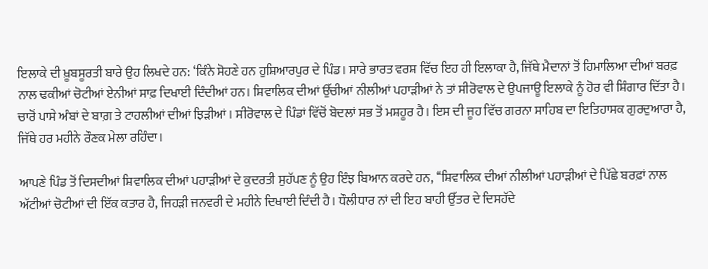ਇਲਾਕੇ ਦੀ ਖ਼ੂਬਸੂਰਤੀ ਬਾਰੇ ਉਹ ਲਿਖਦੇ ਹਨ: ‘ਕਿੰਨੇ ਸੋਹਣੇ ਹਨ ਹੁਸ਼ਿਆਰਪੁਰ ਦੇ ਪਿੰਡ। ਸਾਰੇ ਭਾਰਤ ਵਰਸ਼ ਵਿੱਚ ਇਹ ਹੀ ਇਲਾਕਾ ਹੈ, ਜਿੱਥੇ ਮੈਦਾਨਾਂ ਤੋਂ ਹਿਮਾਲਿਆ ਦੀਆਂ ਬਰਫ਼ ਨਾਲ ਢਕੀਆਂ ਚੋਟੀਆਂ ਏਨੀਆਂ ਸਾਫ਼ ਦਿਖਾਈ ਦਿੰਦੀਆਂ ਹਨ। ਸ਼ਿਵਾਲਿਕ ਦੀਆਂ ਉੱਚੀਆਂ ਨੀਲੀਆਂ ਪਹਾੜੀਆਂ ਨੇ ਤਾਂ ਸੀਰੋਵਾਲ ਦੇ ਉਪਜਾਊ ਇਲਾਕੇ ਨੂੰ ਹੋਰ ਵੀ ਸ਼ਿੰਗਾਰ ਦਿੱਤਾ ਹੈ। ਚਾਰੋਂ ਪਾਸੇ ਅੰਬਾਂ ਦੇ ਬਾਗ਼ ਤੇ ਟਾਹਲੀਆਂ ਦੀਆਂ ਝਿੜੀਆਂ। ਸੀਰੋਵਾਲ ਦੇ ਪਿੰਡਾਂ ਵਿੱਚੋਂ ਬੋਦਲਾਂ ਸਭ ਤੋਂ ਮਸ਼ਹੂਰ ਹੈ। ਇਸ ਦੀ ਜੂਹ ਵਿੱਚ ਗਰਨਾ ਸਾਹਿਬ ਦਾ ਇਤਿਹਾਸਕ ਗੁਰਦੁਆਰਾ ਹੈ, ਜਿੱਥੇ ਹਰ ਮਹੀਨੇ ਰੌਣਕ ਮੇਲਾ ਰਹਿੰਦਾ।

ਆਪਣੇ ਪਿੰਡ ਤੋਂ ਦਿਸਦੀਆਂ ਸ਼ਿਵਾਲਿਕ ਦੀਆਂ ਪਹਾੜੀਆਂ ਦੇ ਕੁਦਰਤੀ ਸੁਹੱਪਣ ਨੂੰ ਉਹ ਇੰਝ ਬਿਆਨ ਕਰਦੇ ਹਨ, ‘‘ਸ਼ਿਵਾਲਿਕ ਦੀਆਂ ਨੀਲੀਆਂ ਪਹਾੜੀਆਂ ਦੇ ਪਿੱਛੇ ਬਰਫ਼ਾਂ ਨਾਲ ਅੱਟੀਆਂ ਚੋਟੀਆਂ ਦੀ ਇੱਕ ਕਤਾਰ ਹੈ, ਜਿਹੜੀ ਜਨਵਰੀ ਦੇ ਮਹੀਨੇ ਦਿਖਾਈ ਦਿੰਦੀ ਹੈ। ਧੌਲੀਧਾਰ ਨਾਂ ਦੀ ਇਹ ਬਾਹੀ ਉੱਤਰ ਦੇ ਦਿਸਹੱਦੇ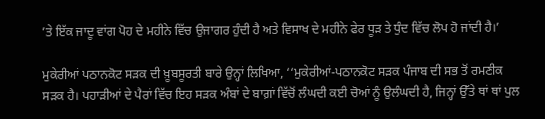’ਤੇ ਇੱਕ ਜਾਦੂ ਵਾਂਗ ਪੋਹ ਦੇ ਮਹੀਨੇ ਵਿੱਚ ਉਜਾਗਰ ਹੁੰਦੀ ਹੈ ਅਤੇ ਵਿਸਾਖ ਦੇ ਮਹੀਨੇ ਫੇਰ ਧੂੜ ਤੇ ਧੁੰਦ ਵਿੱਚ ਲੋਪ ਹੋ ਜਾਂਦੀ ਹੈ।’

ਮੁਕੇਰੀਆਂ ਪਠਾਨਕੋਟ ਸੜਕ ਦੀ ਖ਼ੂਬਸੂਰਤੀ ਬਾਰੇ ਉਨ੍ਹਾਂ ਲਿਖਿਆ, ‘‘ਮੁਕੇਰੀਆਂ-ਪਠਾਨਕੋਟ ਸੜਕ ਪੰਜਾਬ ਦੀ ਸਭ ਤੋਂ ਰਮਣੀਕ ਸੜਕ ਹੈ। ਪਹਾੜੀਆਂ ਦੇ ਪੈਰਾਂ ਵਿੱਚ ਇਹ ਸੜਕ ਅੰਬਾਂ ਦੇ ਬਾਗ਼ਾਂ ਵਿੱਚੋਂ ਲੰਘਦੀ ਕਈ ਚੋਆਂ ਨੂੰ ਉਲੰਘਦੀ ਹੈ, ਜਿਨ੍ਹਾਂ ਉੱਤੇ ਥਾਂ ਥਾਂ ਪੁਲ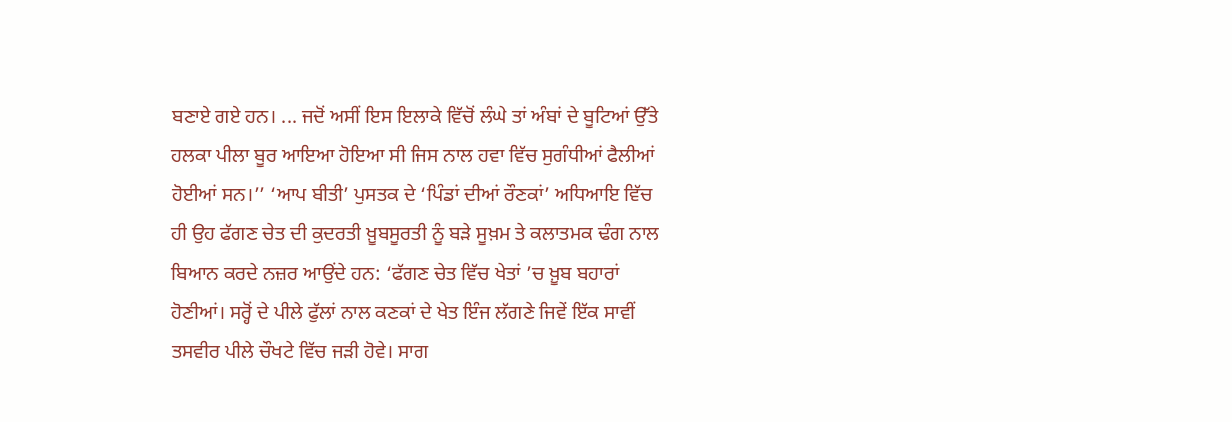ਬਣਾਏ ਗਏ ਹਨ। ... ਜਦੋਂ ਅਸੀਂ ਇਸ ਇਲਾਕੇ ਵਿੱਚੋਂ ਲੰਘੇ ਤਾਂ ਅੰਬਾਂ ਦੇ ਬੂਟਿਆਂ ਉੱਤੇ ਹਲਕਾ ਪੀਲਾ ਬੂਰ ਆਇਆ ਹੋਇਆ ਸੀ ਜਿਸ ਨਾਲ ਹਵਾ ਵਿੱਚ ਸੁਗੰਧੀਆਂ ਫੈਲੀਆਂ ਹੋਈਆਂ ਸਨ।’’ ‘ਆਪ ਬੀਤੀ’ ਪੁਸਤਕ ਦੇ ‘ਪਿੰਡਾਂ ਦੀਆਂ ਰੌਣਕਾਂ’ ਅਧਿਆਇ ਵਿੱਚ ਹੀ ਉਹ ਫੱਗਣ ਚੇਤ ਦੀ ਕੁਦਰਤੀ ਖ਼ੂਬਸੂਰਤੀ ਨੂੰ ਬੜੇ ਸੂਖ਼ਮ ਤੇ ਕਲਾਤਮਕ ਢੰਗ ਨਾਲ ਬਿਆਨ ਕਰਦੇ ਨਜ਼ਰ ਆਉਂਦੇ ਹਨ: ‘ਫੱਗਣ ਚੇਤ ਵਿੱਚ ਖੇਤਾਂ ’ਚ ਖ਼ੂਬ ਬਹਾਰਾਂ ਹੋਣੀਆਂ। ਸਰ੍ਹੋਂ ਦੇ ਪੀਲੇ ਫੁੱਲਾਂ ਨਾਲ ਕਣਕਾਂ ਦੇ ਖੇਤ ਇੰਜ ਲੱਗਣੇ ਜਿਵੇਂ ਇੱਕ ਸਾਵੀਂ ਤਸਵੀਰ ਪੀਲੇ ਚੌਖਟੇ ਵਿੱਚ ਜੜੀ ਹੋਵੇ। ਸਾਗ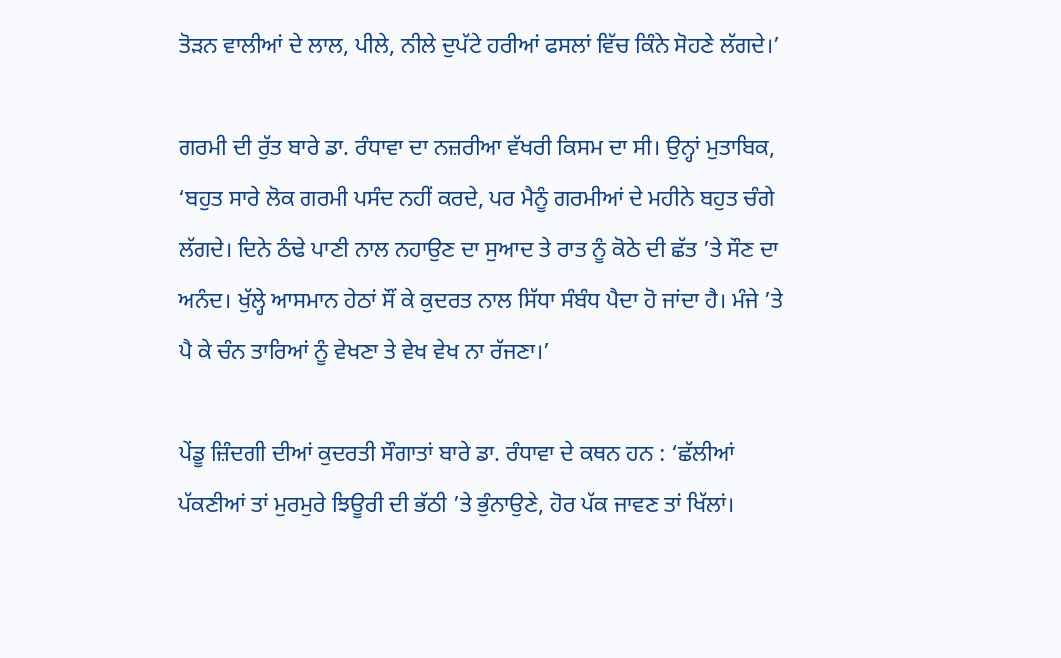ਤੋੜਨ ਵਾਲੀਆਂ ਦੇ ਲਾਲ, ਪੀਲੇ, ਨੀਲੇ ਦੁਪੱਟੇ ਹਰੀਆਂ ਫਸਲਾਂ ਵਿੱਚ ਕਿੰਨੇ ਸੋਹਣੇ ਲੱਗਦੇ।’

ਗਰਮੀ ਦੀ ਰੁੱਤ ਬਾਰੇ ਡਾ. ਰੰਧਾਵਾ ਦਾ ਨਜ਼ਰੀਆ ਵੱਖਰੀ ਕਿਸਮ ਦਾ ਸੀ। ਉਨ੍ਹਾਂ ਮੁਤਾਬਿਕ, ‘ਬਹੁਤ ਸਾਰੇ ਲੋਕ ਗਰਮੀ ਪਸੰਦ ਨਹੀਂ ਕਰਦੇ, ਪਰ ਮੈਨੂੰ ਗਰਮੀਆਂ ਦੇ ਮਹੀਨੇ ਬਹੁਤ ਚੰਗੇ ਲੱਗਦੇ। ਦਿਨੇ ਠੰਢੇ ਪਾਣੀ ਨਾਲ ਨਹਾਉਣ ਦਾ ਸੁਆਦ ਤੇ ਰਾਤ ਨੂੰ ਕੋਠੇ ਦੀ ਛੱਤ ’ਤੇ ਸੌਣ ਦਾ ਅਨੰਦ। ਖੁੱਲ੍ਹੇ ਆਸਮਾਨ ਹੇਠਾਂ ਸੌਂ ਕੇ ਕੁਦਰਤ ਨਾਲ ਸਿੱਧਾ ਸੰਬੰਧ ਪੈਦਾ ਹੋ ਜਾਂਦਾ ਹੈ। ਮੰਜੇ ’ਤੇ ਪੈ ਕੇ ਚੰਨ ਤਾਰਿਆਂ ਨੂੰ ਵੇਖਣਾ ਤੇ ਵੇਖ ਵੇਖ ਨਾ ਰੱਜਣਾ।’

ਪੇਂਡੂ ਜ਼ਿੰਦਗੀ ਦੀਆਂ ਕੁਦਰਤੀ ਸੌਗਾਤਾਂ ਬਾਰੇ ਡਾ. ਰੰਧਾਵਾ ਦੇ ਕਥਨ ਹਨ : ‘ਛੱਲੀਆਂ ਪੱਕਣੀਆਂ ਤਾਂ ਮੁਰਮੁਰੇ ਝਿਊਰੀ ਦੀ ਭੱਠੀ ’ਤੇ ਭੁੰਨਾਉਣੇ, ਹੋਰ ਪੱਕ ਜਾਵਣ ਤਾਂ ਖਿੱਲਾਂ।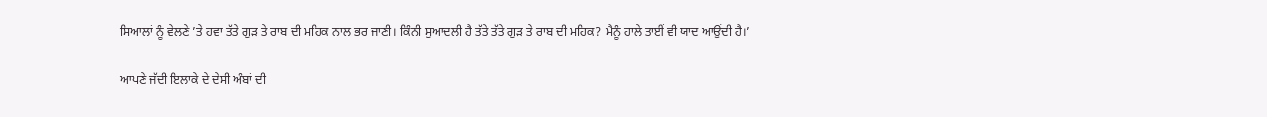ਸਿਆਲਾਂ ਨੂੰ ਵੇਲਣੇ ’ਤੇ ਹਵਾ ਤੱਤੇ ਗੁੜ ਤੇ ਰਾਬ ਦੀ ਮਹਿਕ ਨਾਲ ਭਰ ਜਾਣੀ। ਕਿੰਨੀ ਸੁਆਦਲੀ ਹੈ ਤੱਤੇ ਤੱਤੇ ਗੁੜ ਤੇ ਰਾਬ ਦੀ ਮਹਿਕ? ਮੈਨੂੰ ਹਾਲੇ ਤਾਈਂ ਵੀ ਯਾਦ ਆਉਂਦੀ ਹੈ।’

ਆਪਣੇ ਜੱਦੀ ਇਲਾਕੇ ਦੇ ਦੇਸੀ ਅੰਬਾਂ ਦੀ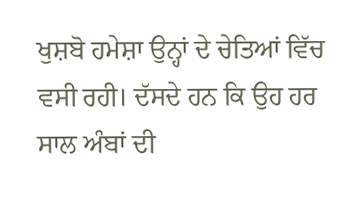ਖੁਸ਼ਬੋ ਹਮੇਸ਼ਾ ਉਨ੍ਹਾਂ ਦੇ ਚੇਤਿਆਂ ਵਿੱਚ ਵਸੀ ਰਹੀ। ਦੱਸਦੇ ਹਨ ਕਿ ਉਹ ਹਰ ਸਾਲ ਅੰਬਾਂ ਦੀ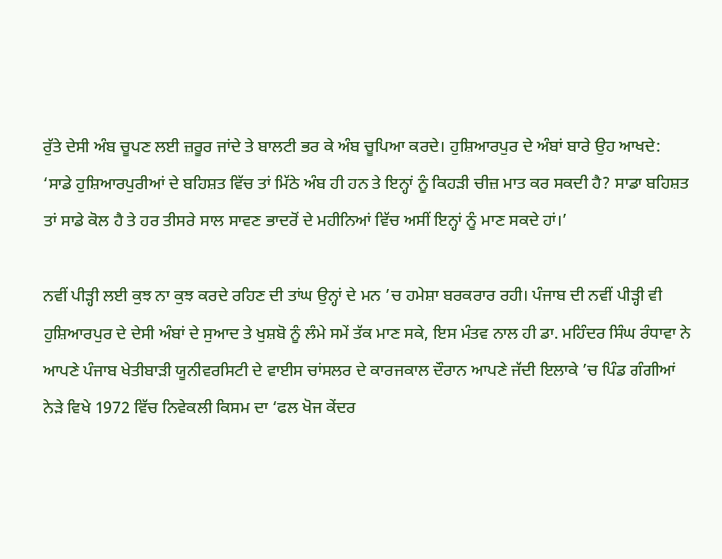ਰੁੱਤੇ ਦੇਸੀ ਅੰਬ ਚੂਪਣ ਲਈ ਜ਼ਰੂਰ ਜਾਂਦੇ ਤੇ ਬਾਲਟੀ ਭਰ ਕੇ ਅੰਬ ਚੂਪਿਆ ਕਰਦੇ। ਹੁਸ਼ਿਆਰਪੁਰ ਦੇ ਅੰਬਾਂ ਬਾਰੇ ਉਹ ਆਖਦੇ: ‘ਸਾਡੇ ਹੁਸ਼ਿਆਰਪੁਰੀਆਂ ਦੇ ਬਹਿਸ਼ਤ ਵਿੱਚ ਤਾਂ ਮਿੱਠੇ ਅੰਬ ਹੀ ਹਨ ਤੇ ਇਨ੍ਹਾਂ ਨੂੰ ਕਿਹੜੀ ਚੀਜ਼ ਮਾਤ ਕਰ ਸਕਦੀ ਹੈ? ਸਾਡਾ ਬਹਿਸ਼ਤ ਤਾਂ ਸਾਡੇ ਕੋਲ ਹੈ ਤੇ ਹਰ ਤੀਸਰੇ ਸਾਲ ਸਾਵਣ ਭਾਦਰੋਂ ਦੇ ਮਹੀਨਿਆਂ ਵਿੱਚ ਅਸੀਂ ਇਨ੍ਹਾਂ ਨੂੰ ਮਾਣ ਸਕਦੇ ਹਾਂ।’

ਨਵੀਂ ਪੀੜ੍ਹੀ ਲਈ ਕੁਝ ਨਾ ਕੁਝ ਕਰਦੇ ਰਹਿਣ ਦੀ ਤਾਂਘ ਉਨ੍ਹਾਂ ਦੇ ਮਨ ’ਚ ਹਮੇਸ਼ਾ ਬਰਕਰਾਰ ਰਹੀ। ਪੰਜਾਬ ਦੀ ਨਵੀਂ ਪੀੜ੍ਹੀ ਵੀ ਹੁਸ਼ਿਆਰਪੁਰ ਦੇ ਦੇਸੀ ਅੰਬਾਂ ਦੇ ਸੁਆਦ ਤੇ ਖੁਸ਼ਬੋ ਨੂੰ ਲੰਮੇ ਸਮੇਂ ਤੱਕ ਮਾਣ ਸਕੇ, ਇਸ ਮੰਤਵ ਨਾਲ ਹੀ ਡਾ. ਮਹਿੰਦਰ ਸਿੰਘ ਰੰਧਾਵਾ ਨੇ ਆਪਣੇ ਪੰਜਾਬ ਖੇਤੀਬਾੜੀ ਯੂਨੀਵਰਸਿਟੀ ਦੇ ਵਾਈਸ ਚਾਂਸਲਰ ਦੇ ਕਾਰਜਕਾਲ ਦੌਰਾਨ ਆਪਣੇ ਜੱਦੀ ਇਲਾਕੇ ’ਚ ਪਿੰਡ ਗੰਗੀਆਂ ਨੇੜੇ ਵਿਖੇ 1972 ਵਿੱਚ ਨਿਵੇਕਲੀ ਕਿਸਮ ਦਾ ‘ਫਲ ਖੋਜ ਕੇਂਦਰ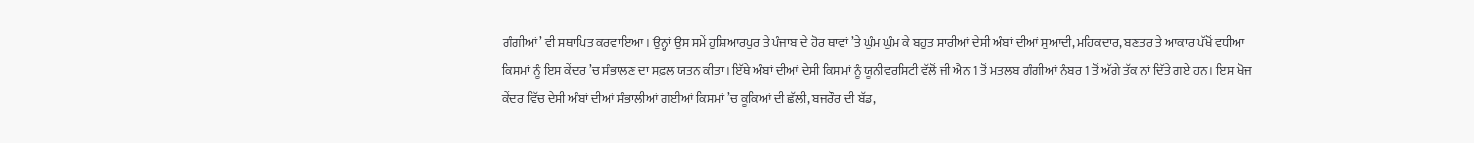ਗੰਗੀਆਂ’ ਵੀ ਸਥਾਪਿਤ ਕਰਵਾਇਆ। ਉਨ੍ਹਾਂ ਉਸ ਸਮੇਂ ਹੁਸ਼ਿਆਰਪੁਰ ਤੇ ਪੰਜਾਬ ਦੇ ਹੋਰ ਥਾਵਾਂ ’ਤੇ ਘੁੰਮ ਘੁੰਮ ਕੇ ਬਹੁਤ ਸਾਰੀਆਂ ਦੇਸੀ ਅੰਬਾਂ ਦੀਆਂ ਸੁਆਦੀ, ਮਹਿਕਦਾਰ, ਬਣਤਰ ਤੇ ਆਕਾਰ ਪੱਖੋਂ ਵਧੀਆ ਕਿਸਮਾਂ ਨੂੰ ਇਸ ਕੇਂਦਰ ’ਚ ਸੰਭਾਲਣ ਦਾ ਸਫ਼ਲ ਯਤਨ ਕੀਤਾ। ਇੱਥੇ ਅੰਬਾਂ ਦੀਆਂ ਦੇਸੀ ਕਿਸਮਾਂ ਨੂੰ ਯੂਨੀਵਰਸਿਟੀ ਵੱਲੋਂ ਜੀ ਐਨ 1 ਤੋਂ ਮਤਲਬ ਗੰਗੀਆਂ ਨੰਬਰ 1 ਤੋਂ ਅੱਗੇ ਤੱਕ ਨਾਂ ਦਿੱਤੇ ਗਏ ਹਨ। ਇਸ ਖੋਜ ਕੇਂਦਰ ਵਿੱਚ ਦੇਸੀ ਅੰਬਾਂ ਦੀਆਂ ਸੰਭਾਲੀਆਂ ਗਈਆਂ ਕਿਸਮਾਂ ’ਚ ਕੂਕਿਆਂ ਦੀ ਛੱਲੀ, ਬਜਰੌਰ ਦੀ ਬੱਡ,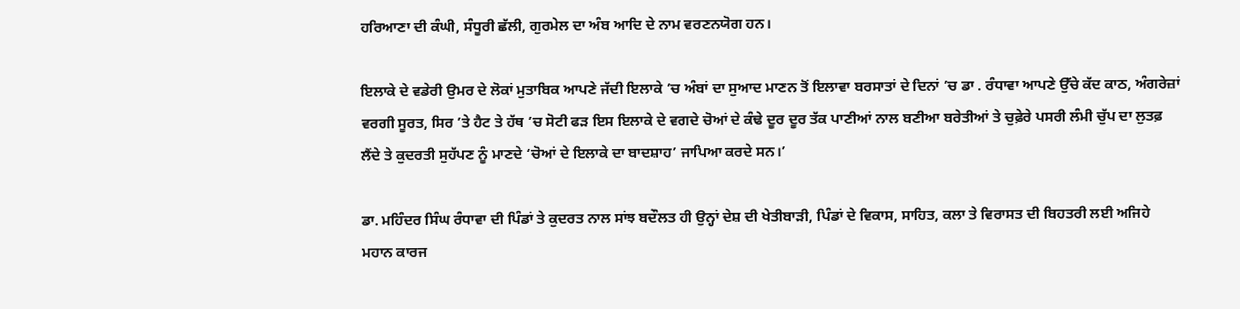ਹਰਿਆਣਾ ਦੀ ਕੰਘੀ, ਸੰਧੂਰੀ ਛੱਲੀ, ਗੁਰਮੇਲ ਦਾ ਅੰਬ ਆਦਿ ਦੇ ਨਾਮ ਵਰਣਨਯੋਗ ਹਨ।

ਇਲਾਕੇ ਦੇ ਵਡੇਰੀ ਉਮਰ ਦੇ ਲੋਕਾਂ ਮੁਤਾਬਿਕ ਆਪਣੇ ਜੱਦੀ ਇਲਾਕੇ ’ਚ ਅੰਬਾਂ ਦਾ ਸੁਆਦ ਮਾਣਨ ਤੋਂ ਇਲਾਵਾ ਬਰਸਾਤਾਂ ਦੇ ਦਿਨਾਂ ’ਚ ਡਾ . ਰੰਧਾਵਾ ਆਪਣੇ ਉੱਚੇ ਕੱਦ ਕਾਠ, ਅੰਗਰੇਜ਼ਾਂ ਵਰਗੀ ਸੂਰਤ, ਸਿਰ ’ਤੇ ਹੈਟ ਤੇ ਹੱਥ ’ਚ ਸੋਟੀ ਫੜ ਇਸ ਇਲਾਕੇ ਦੇ ਵਗਦੇ ਚੋਆਂ ਦੇ ਕੰਢੇ ਦੂਰ ਦੂਰ ਤੱਕ ਪਾਣੀਆਂ ਨਾਲ ਬਣੀਆ ਬਰੇਤੀਆਂ ਤੇ ਚੁਫ਼ੇਰੇ ਪਸਰੀ ਲੰਮੀ ਚੁੱਪ ਦਾ ਲੁਤਫ਼ ਲੈਂਦੇ ਤੇ ਕੁਦਰਤੀ ਸੁਹੱਪਣ ਨੂੰ ਮਾਣਦੇ ‘ਚੋਆਂ ਦੇ ਇਲਾਕੇ ਦਾ ਬਾਦਸ਼ਾਹ’ ਜਾਪਿਆ ਕਰਦੇ ਸਨ।’

ਡਾ. ਮਹਿੰਦਰ ਸਿੰਘ ਰੰਧਾਵਾ ਦੀ ਪਿੰਡਾਂ ਤੇ ਕੁਦਰਤ ਨਾਲ ਸਾਂਝ ਬਦੌਲਤ ਹੀ ਉਨ੍ਹਾਂ ਦੇਸ਼ ਦੀ ਖੇਤੀਬਾੜੀ, ਪਿੰਡਾਂ ਦੇ ਵਿਕਾਸ, ਸਾਹਿਤ, ਕਲਾ ਤੇ ਵਿਰਾਸਤ ਦੀ ਬਿਹਤਰੀ ਲਈ ਅਜਿਹੇ ਮਹਾਨ ਕਾਰਜ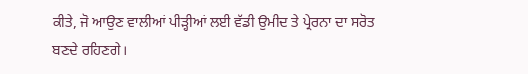ਕੀਤੇ, ਜੋ ਆਉਣ ਵਾਲੀਆਂ ਪੀੜ੍ਹੀਆਂ ਲਈ ਵੱਡੀ ਉਮੀਦ ਤੇ ਪ੍ਰੇਰਨਾ ਦਾ ਸਰੋਤ ਬਣਦੇ ਰਹਿਣਗੇ।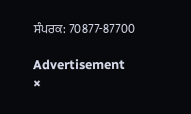ਸੰਪਰਕ: 70877-87700

Advertisement
×